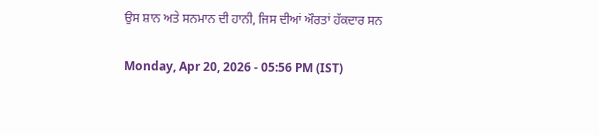ਉਸ ਸ਼ਾਨ ਅਤੇ ਸਨਮਾਨ ਦੀ ਹਾਨੀ, ਜਿਸ ਦੀਆਂ ਔਰਤਾਂ ਹੱਕਦਾਰ ਸਨ

Monday, Apr 20, 2026 - 05:56 PM (IST)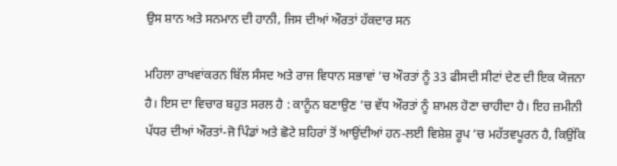ਉਸ ਸ਼ਾਨ ਅਤੇ ਸਨਮਾਨ ਦੀ ਹਾਨੀ, ਜਿਸ ਦੀਆਂ ਔਰਤਾਂ ਹੱਕਦਾਰ ਸਨ

ਮਹਿਲਾ ਰਾਖਵਾਂਕਰਨ ਬਿੱਲ ਸੰਸਦ ਅਤੇ ਰਾਜ ਵਿਧਾਨ ਸਭਾਵਾਂ ’ਚ ਔਰਤਾਂ ਨੂੰ 33 ਫੀਸਦੀ ਸੀਟਾਂ ਦੇਣ ਦੀ ਇਕ ਯੋਜਨਾ ਹੈ। ਇਸ ਦਾ ਵਿਚਾਰ ਬਹੁਤ ਸਰਲ ਹੈ : ਕਾਨੂੰਨ ਬਣਾਉਣ ’ਚ ਵੱਧ ਔਰਤਾਂ ਨੂੰ ਸ਼ਾਮਲ ਹੋਣਾ ਚਾਹੀਦਾ ਹੈ। ਇਹ ਜ਼ਮੀਨੀ ਪੱਧਰ ਦੀਆਂ ਔਰਤਾਂ-ਜੋ ਪਿੰਡਾਂ ਅਤੇ ਛੋਟੇ ਸ਼ਹਿਰਾਂ ਤੋਂ ਆਉਂਦੀਆਂ ਹਨ-ਲਈ ਵਿਸ਼ੇਸ਼ ਰੂਪ ’ਚ ਮਹੱਤਵਪੂਰਨ ਹੈ, ਕਿਉਂਕਿ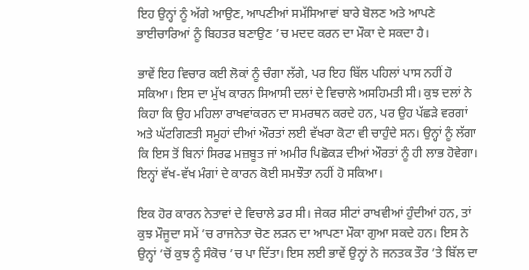ਇਹ ਉਨ੍ਹਾਂ ਨੂੰ ਅੱਗੇ ਆਉਣ, ਆਪਣੀਆਂ ਸਮੱਸਿਆਵਾਂ ਬਾਰੇ ਬੋਲਣ ਅਤੇ ਆਪਣੇ ਭਾਈਚਾਰਿਆਂ ਨੂੰ ਬਿਹਤਰ ਬਣਾਉਣ ’ਚ ਮਦਦ ਕਰਨ ਦਾ ਮੌਕਾ ਦੇ ਸਕਦਾ ਹੈ।

ਭਾਵੇਂ ਇਹ ਵਿਚਾਰ ਕਈ ਲੋਕਾਂ ਨੂੰ ਚੰਗਾ ਲੱਗੇ, ਪਰ ਇਹ ਬਿੱਲ ਪਹਿਲਾਂ ਪਾਸ ਨਹੀਂ ਹੋ ਸਕਿਆ। ਇਸ ਦਾ ਮੁੱਖ ਕਾਰਨ ਸਿਆਸੀ ਦਲਾਂ ਦੇ ਵਿਚਾਲੇ ਅਸਹਿਮਤੀ ਸੀ। ਕੁਝ ਦਲਾਂ ਨੇ ਕਿਹਾ ਕਿ ਉਹ ਮਹਿਲਾ ਰਾਖਵਾਂਕਰਨ ਦਾ ਸਮਰਥਨ ਕਰਦੇ ਹਨ, ਪਰ ਉਹ ਪੱਛੜੇ ਵਰਗਾਂ ਅਤੇ ਘੱਟਗਿਣਤੀ ਸਮੂਹਾਂ ਦੀਆਂ ਔਰਤਾਂ ਲਈ ਵੱਖਰਾ ਕੋਟਾ ਵੀ ਚਾਹੁੰਦੇ ਸਨ। ਉਨ੍ਹਾਂ ਨੂੰ ਲੱਗਾ ਕਿ ਇਸ ਤੋਂ ਬਿਨਾਂ ਸਿਰਫ ਮਜ਼ਬੂਤ ਜਾਂ ਅਮੀਰ ਪਿਛੋਕੜ ਦੀਆਂ ਔਰਤਾਂ ਨੂੰ ਹੀ ਲਾਭ ਹੋਵੇਗਾ। ਇਨ੍ਹਾਂ ਵੱਖ-ਵੱਖ ਮੰਗਾਂ ਦੇ ਕਾਰਨ ਕੋਈ ਸਮਝੌਤਾ ਨਹੀਂ ਹੋ ਸਕਿਆ।

ਇਕ ਹੋਰ ਕਾਰਨ ਨੇਤਾਵਾਂ ਦੇ ਵਿਚਾਲੇ ਡਰ ਸੀ। ਜੇਕਰ ਸੀਟਾਂ ਰਾਖਵੀਆਂ ਹੁੰਦੀਆਂ ਹਨ, ਤਾਂ ਕੁਝ ਮੌਜੂਦਾ ਸਮੇਂ ’ਚ ਰਾਜਨੇਤਾ ਚੋਣ ਲੜਨ ਦਾ ਆਪਣਾ ਮੌਕਾ ਗੁਆ ਸਕਦੇ ਹਨ। ਇਸ ਨੇ ਉਨ੍ਹਾਂ ’ਚੋਂ ਕੁਝ ਨੂੰ ਸੰਕੋਚ ’ਚ ਪਾ ਦਿੱਤਾ। ਇਸ ਲਈ ਭਾਵੇਂ ਉਨ੍ਹਾਂ ਨੇ ਜਨਤਕ ਤੌਰ ’ਤੇ ਬਿੱਲ ਦਾ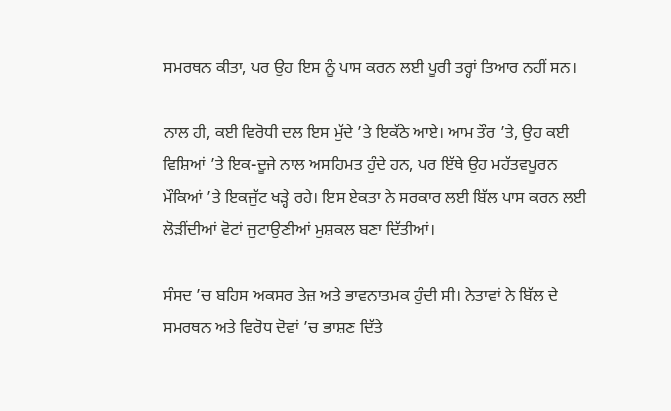ਸਮਰਥਨ ਕੀਤਾ, ਪਰ ਉਹ ਇਸ ਨੂੰ ਪਾਸ ਕਰਨ ਲਈ ਪੂਰੀ ਤਰ੍ਹਾਂ ਤਿਆਰ ਨਹੀਂ ਸਨ।

ਨਾਲ ਹੀ, ਕਈ ਵਿਰੋਧੀ ਦਲ ਇਸ ਮੁੱਦੇ ’ਤੇ ਇਕੱਠੇ ਆਏ। ਆਮ ਤੌਰ ’ਤੇ, ਉਹ ਕਈ ਵਿਸ਼ਿਆਂ ’ਤੇ ਇਕ-ਦੂਜੇ ਨਾਲ ਅਸਹਿਮਤ ਹੁੰਦੇ ਹਨ, ਪਰ ਇੱਥੇ ਉਹ ਮਹੱਤਵਪੂਰਨ ਮੌਕਿਆਂ ’ਤੇ ਇਕਜੁੱਟ ਖੜ੍ਹੇ ਰਹੇ। ਇਸ ਏਕਤਾ ਨੇ ਸਰਕਾਰ ਲਈ ਬਿੱਲ ਪਾਸ ਕਰਨ ਲਈ ਲੋੜੀਂਦੀਆਂ ਵੋਟਾਂ ਜੁਟਾਉਣੀਆਂ ਮੁਸ਼ਕਲ ਬਣਾ ਦਿੱਤੀਆਂ।

ਸੰਸਦ ’ਚ ਬਹਿਸ ਅਕਸਰ ਤੇਜ਼ ਅਤੇ ਭਾਵਨਾਤਮਕ ਹੁੰਦੀ ਸੀ। ਨੇਤਾਵਾਂ ਨੇ ਬਿੱਲ ਦੇ ਸਮਰਥਨ ਅਤੇ ਵਿਰੋਧ ਦੋਵਾਂ ’ਚ ਭਾਸ਼ਣ ਦਿੱਤੇ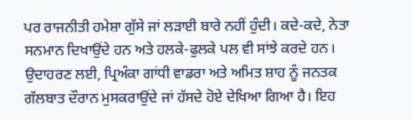ਪਰ ਰਾਜਨੀਤੀ ਹਮੇਸ਼ਾ ਗੁੱਸੇ ਜਾਂ ਲੜਾਈ ਬਾਰੇ ਨਹੀਂ ਹੁੰਦੀ। ਕਦੇ-ਕਦੇ, ਨੇਤਾ ਸਨਮਾਨ ਦਿਖਾਉਂਦੇ ਹਨ ਅਤੇ ਹਲਕੇ-ਫੁਲਕੇ ਪਲ ਵੀ ਸਾਂਝੇ ਕਰਦੇ ਹਨ। ਉਦਾਹਰਣ ਲਈ, ਪ੍ਰਿਅੰਕਾ ਗਾਂਧੀ ਵਾਡਰਾ ਅਤੇ ਅਮਿਤ ਸ਼ਾਹ ਨੂੰ ਜਨਤਕ ਗੱਲਬਾਤ ਦੌਰਾਨ ਮੁਸਕਰਾਉਂਦੇ ਜਾਂ ਹੱਸਦੇ ਹੋਏ ਦੇਖਿਆ ਗਿਆ ਹੈ। ਇਹ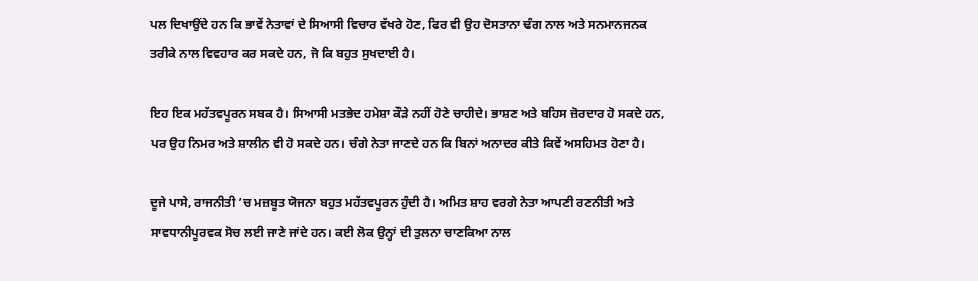ਪਲ ਦਿਖਾਉਂਦੇ ਹਨ ਕਿ ਭਾਵੇਂ ਨੇਤਾਵਾਂ ਦੇ ਸਿਆਸੀ ਵਿਚਾਰ ਵੱਖਰੇ ਹੋਣ, ਫਿਰ ਵੀ ਉਹ ਦੋਸਤਾਨਾ ਢੰਗ ਨਾਲ ਅਤੇ ਸਨਮਾਨਜਨਕ ਤਰੀਕੇ ਨਾਲ ਵਿਵਹਾਰ ਕਰ ਸਕਦੇ ਹਨ, ਜੋ ਕਿ ਬਹੁਤ ਸੁਖਦਾਈ ਹੈ।

ਇਹ ਇਕ ਮਹੱਤਵਪੂਰਨ ਸਬਕ ਹੈ। ਸਿਆਸੀ ਮਤਭੇਦ ਹਮੇਸ਼ਾ ਕੌੜੇ ਨਹੀਂ ਹੋਣੇ ਚਾਹੀਦੇ। ਭਾਸ਼ਣ ਅਤੇ ਬਹਿਸ ਜ਼ੋਰਦਾਰ ਹੋ ਸਕਦੇ ਹਨ, ਪਰ ਉਹ ਨਿਮਰ ਅਤੇ ਸ਼ਾਲੀਨ ਵੀ ਹੋ ਸਕਦੇ ਹਨ। ਚੰਗੇ ਨੇਤਾ ਜਾਣਦੇ ਹਨ ਕਿ ਬਿਨਾਂ ਅਨਾਦਰ ਕੀਤੇ ਕਿਵੇਂ ਅਸਹਿਮਤ ਹੋਣਾ ਹੈ।

ਦੂਜੇ ਪਾਸੇ, ਰਾਜਨੀਤੀ ’ਚ ਮਜ਼ਬੂਤ ਯੋਜਨਾ ਬਹੁਤ ਮਹੱਤਵਪੂਰਨ ਹੁੰਦੀ ਹੈ। ਅਮਿਤ ਸ਼ਾਹ ਵਰਗੇ ਨੇਤਾ ਆਪਣੀ ਰਣਨੀਤੀ ਅਤੇ ਸਾਵਧਾਨੀਪੂਰਵਕ ਸੋਚ ਲਈ ਜਾਣੇ ਜਾਂਦੇ ਹਨ। ਕਈ ਲੋਕ ਉਨ੍ਹਾਂ ਦੀ ਤੁਲਨਾ ਚਾਣਕਿਆ ਨਾਲ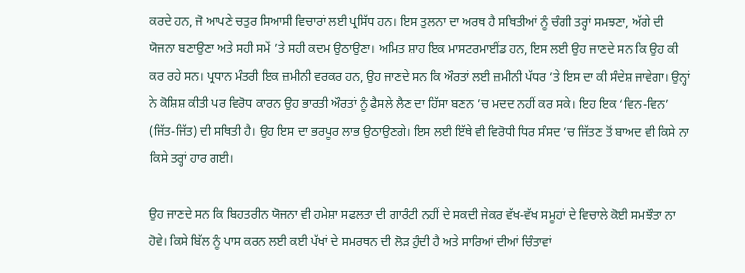ਕਰਦੇ ਹਨ, ਜੋ ਆਪਣੇ ਚਤੁਰ ਸਿਆਸੀ ਵਿਚਾਰਾਂ ਲਈ ਪ੍ਰਸਿੱਧ ਹਨ। ਇਸ ਤੁਲਨਾ ਦਾ ਅਰਥ ਹੈ ਸਥਿਤੀਆਂ ਨੂੰ ਚੰਗੀ ਤਰ੍ਹਾਂ ਸਮਝਣਾ, ਅੱਗੇ ਦੀ ਯੋਜਨਾ ਬਣਾਉਣਾ ਅਤੇ ਸਹੀ ਸਮੇਂ ’ਤੇ ਸਹੀ ਕਦਮ ਉਠਾਉਣਾ। ਅਮਿਤ ਸ਼ਾਹ ਇਕ ਮਾਸਟਰਮਾਈਂਡ ਹਨ, ਇਸ ਲਈ ਉਹ ਜਾਣਦੇ ਸਨ ਕਿ ਉਹ ਕੀ ਕਰ ਰਹੇ ਸਨ। ਪ੍ਰਧਾਨ ਮੰਤਰੀ ਇਕ ਜ਼ਮੀਨੀ ਵਰਕਰ ਹਨ, ਉਹ ਜਾਣਦੇ ਸਨ ਕਿ ਔਰਤਾਂ ਲਈ ਜ਼ਮੀਨੀ ਪੱਧਰ ’ਤੇ ਇਸ ਦਾ ਕੀ ਸੰਦੇਸ਼ ਜਾਵੇਗਾ। ਉਨ੍ਹਾਂ ਨੇ ਕੋਸ਼ਿਸ਼ ਕੀਤੀ ਪਰ ਵਿਰੋਧ ਕਾਰਨ ਉਹ ਭਾਰਤੀ ਔਰਤਾਂ ਨੂੰ ਫੈਸਲੇ ਲੈਣ ਦਾ ਹਿੱਸਾ ਬਣਨ ’ਚ ਮਦਦ ਨਹੀਂ ਕਰ ਸਕੇ। ਇਹ ਇਕ ‘ਵਿਨ-ਵਿਨ’ (ਜਿੱਤ-ਜਿੱਤ) ਦੀ ਸਥਿਤੀ ਹੈ। ਉਹ ਇਸ ਦਾ ਭਰਪੂਰ ਲਾਭ ਉਠਾਉਣਗੇ। ਇਸ ਲਈ ਇੱਥੇ ਵੀ ਵਿਰੋਧੀ ਧਿਰ ਸੰਸਦ ’ਚ ਜਿੱਤਣ ਤੋਂ ਬਾਅਦ ਵੀ ਕਿਸੇ ਨਾ ਕਿਸੇ ਤਰ੍ਹਾਂ ਹਾਰ ਗਈ।

ਉਹ ਜਾਣਦੇ ਸਨ ਕਿ ਬਿਹਤਰੀਨ ਯੋਜਨਾ ਵੀ ਹਮੇਸ਼ਾ ਸਫਲਤਾ ਦੀ ਗਾਰੰਟੀ ਨਹੀਂ ਦੇ ਸਕਦੀ ਜੇਕਰ ਵੱਖ-ਵੱਖ ਸਮੂਹਾਂ ਦੇ ਵਿਚਾਲੇ ਕੋਈ ਸਮਝੌਤਾ ਨਾ ਹੋਵੇ। ਕਿਸੇ ਬਿੱਲ ਨੂੰ ਪਾਸ ਕਰਨ ਲਈ ਕਈ ਪੱਖਾਂ ਦੇ ਸਮਰਥਨ ਦੀ ਲੋੜ ਹੁੰਦੀ ਹੈ ਅਤੇ ਸਾਰਿਆਂ ਦੀਆਂ ਚਿੰਤਾਵਾਂ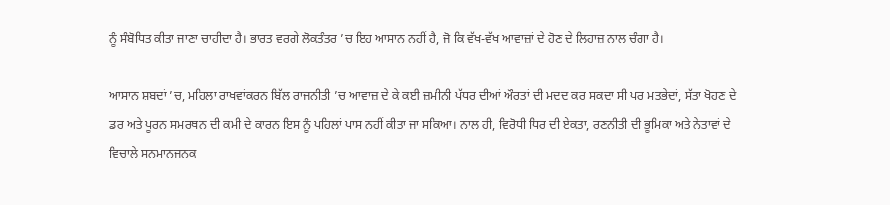ਨੂੰ ਸੰਬੋਧਿਤ ਕੀਤਾ ਜਾਣਾ ਚਾਹੀਦਾ ਹੈ। ਭਾਰਤ ਵਰਗੇ ਲੋਕਤੰਤਰ ’ਚ ਇਹ ਆਸਾਨ ਨਹੀਂ ਹੈ, ਜੋ ਕਿ ਵੱਖ-ਵੱਖ ਆਵਾਜ਼ਾਂ ਦੇ ਹੋਣ ਦੇ ਲਿਹਾਜ਼ ਨਾਲ ਚੰਗਾ ਹੈ।

ਆਸਾਨ ਸ਼ਬਦਾਂ ’ਚ, ਮਹਿਲਾ ਰਾਖਵਾਂਕਰਨ ਬਿੱਲ ਰਾਜਨੀਤੀ ’ਚ ਆਵਾਜ਼ ਦੇ ਕੇ ਕਈ ਜ਼ਮੀਨੀ ਪੱਧਰ ਦੀਆਂ ਔਰਤਾਂ ਦੀ ਮਦਦ ਕਰ ਸਕਦਾ ਸੀ ਪਰ ਮਤਭੇਦਾਂ, ਸੱਤਾ ਖੋਹਣ ਦੇ ਡਰ ਅਤੇ ਪੂਰਨ ਸਮਰਥਨ ਦੀ ਕਮੀ ਦੇ ਕਾਰਨ ਇਸ ਨੂੰ ਪਹਿਲਾਂ ਪਾਸ ਨਹੀਂ ਕੀਤਾ ਜਾ ਸਕਿਆ। ਨਾਲ ਹੀ, ਵਿਰੋਧੀ ਧਿਰ ਦੀ ਏਕਤਾ, ਰਣਨੀਤੀ ਦੀ ਭੂਮਿਕਾ ਅਤੇ ਨੇਤਾਵਾਂ ਦੇ ਵਿਚਾਲੇ ਸਨਮਾਨਜਨਕ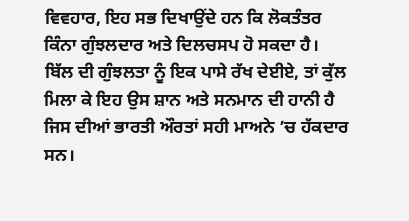ਵਿਵਹਾਰ, ਇਹ ਸਭ ਦਿਖਾਉਂਦੇ ਹਨ ਕਿ ਲੋਕਤੰਤਰ ਕਿੰਨਾ ਗੁੰਝਲਦਾਰ ਅਤੇ ਦਿਲਚਸਪ ਹੋ ਸਕਦਾ ਹੈ। ਬਿੱਲ ਦੀ ਗੁੰਝਲਤਾ ਨੂੰ ਇਕ ਪਾਸੇ ਰੱਖ ਦੇਈਏ, ਤਾਂ ਕੁੱਲ ਮਿਲਾ ਕੇ ਇਹ ਉਸ ਸ਼ਾਨ ਅਤੇ ਸਨਮਾਨ ਦੀ ਹਾਨੀ ਹੈ ਜਿਸ ਦੀਆਂ ਭਾਰਤੀ ਔਰਤਾਂ ਸਹੀ ਮਾਅਨੇ ’ਚ ਹੱਕਦਾਰ ਸਨ।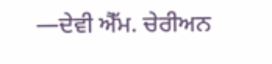—ਦੇਵੀ ਐੱਮ. ਚੇਰੀਅਨ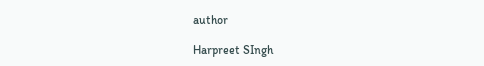author

Harpreet SIngh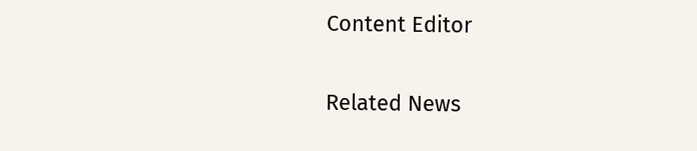Content Editor

Related News